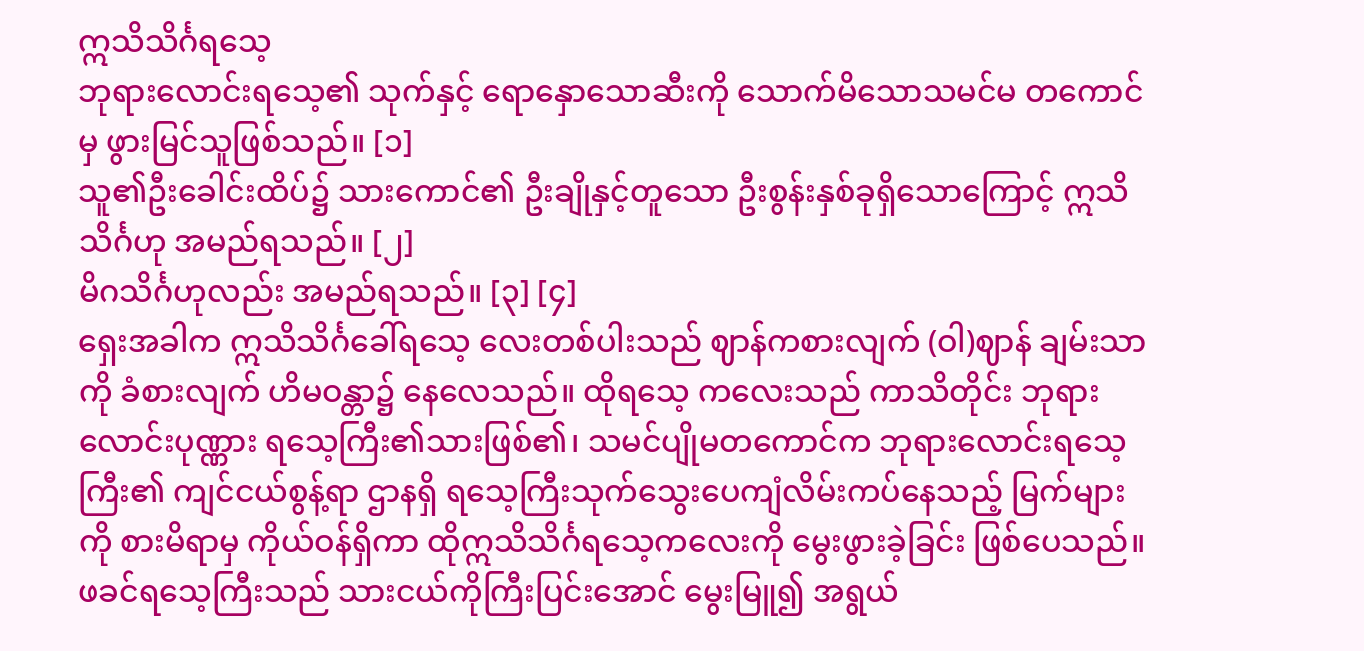ဣသိသိင်္ဂရသေ့
ဘုရားလောင်းရသေ့၏ သုက်နှင့် ရောနှောသောဆီးကို သောက်မိသောသမင်မ တကောင်မှ ဖွားမြင်သူဖြစ်သည်။ [၁]
သူ၏ဦးခေါင်းထိပ်၌ သားကောင်၏ ဦးချိုနှင့်တူသော ဦးစွန်းနှစ်ခုရှိသောကြောင့် ဣသိသိင်္ဂဟု အမည်ရသည်။ [၂]
မိဂသိင်္ဂဟုလည်း အမည်ရသည်။ [၃] [၄]
ရှေးအခါက ဣသိသိင်္ဂခေါ်ရသေ့ လေးတစ်ပါးသည် ဈာန်ကစားလျက် (ဝါ)ဈာန် ချမ်းသာကို ခံစားလျက် ဟိမဝန္တာ၌ နေလေသည်။ ထိုရသေ့ ကလေးသည် ကာသိတိုင်း ဘုရားလောင်းပုဏ္ဏား ရသေ့ကြီး၏သားဖြစ်၏၊ သမင်ပျိုမတကောင်က ဘုရားလောင်းရသေ့ကြီး၏ ကျင်ငယ်စွန့်ရာ ဌာနရှိ ရသေ့ကြီးသုက်သွေးပေကျံလိမ်းကပ်နေသည့် မြက်များကို စားမိရာမှ ကိုယ်ဝန်ရှိကာ ထိုဣသိသိင်္ဂရသေ့ကလေးကို မွေးဖွားခဲ့ခြင်း ဖြစ်ပေသည်။
ဖခင်ရသေ့ကြီးသည် သားငယ်ကိုကြီးပြင်းအောင် မွေးမြူ၍ အရွယ်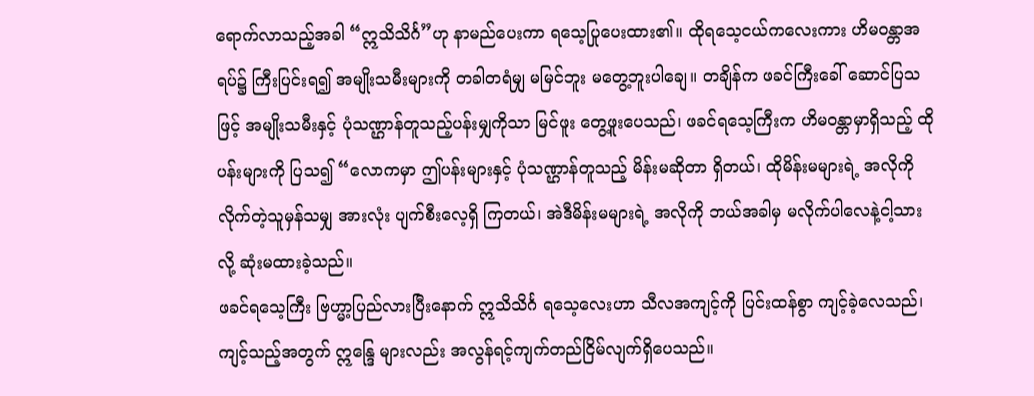ရောက်လာသည့်အခါ “ဣသိသိင်္ဂ”ဟု နာမည်ပေးကာ ရသေ့ပြုပေးထား၏။ ထိုရသေ့ငယ်ကလေးကား ဟိမဝန္တာအရပ်၌ ကြီးပြင်းရ၍ အမျိုးသမီးများကို တခါတရံမျှ မမြင်ဘူး မတွေ့ဘူးပါချေ။ တချိန်က ဖခင်ကြီးခေါ် ဆောင်ပြသဖြင့် အမျိုးသမီးနှင့် ပုံသဏ္ဌာန်တူသည့်ပန်းမျှကိုသာ မြင်ဖူး တွေ့ဖူးပေသည်၊ ဖခင်ရသေ့ကြီးက ဟိမဝန္တာမှာရှိသည့် ထိုပန်းများကို ပြသ၍ “လောကမှာ ဤပန်းများနှင့် ပုံသဏ္ဌာန်တူသည့် မိန်းမဆိုတာ ရှိတယ်၊ ထိုမိန်းမများရဲ့ အလိုကိုလိုက်တဲ့သူမှန်သမျှ အားလုံး ပျက်စီးလေ့ရှိ ကြတယ်၊ အဲဒီမိန်းမများရဲ့ အလိုကို ဘယ်အခါမှ မလိုက်ပါလေနဲ့ငါ့သား လို့ ဆုံးမထားခဲ့သည်။
ဖခင်ရသေ့ကြီး ဗြဟ္မာ့ပြည်လားပြီးနောက် ဣသိသိင်္ဂ ရသေ့လေးဟာ သီလအကျင့်ကို ပြင်းထန်စွာ ကျင့်ခဲ့လေသည်၊ ကျင့်သည့်အတွက် ဣန္ဒြေ များလည်း အလွန်ရင့်ကျက်တည်ငြိမ်လျက်ရှိပေသည်။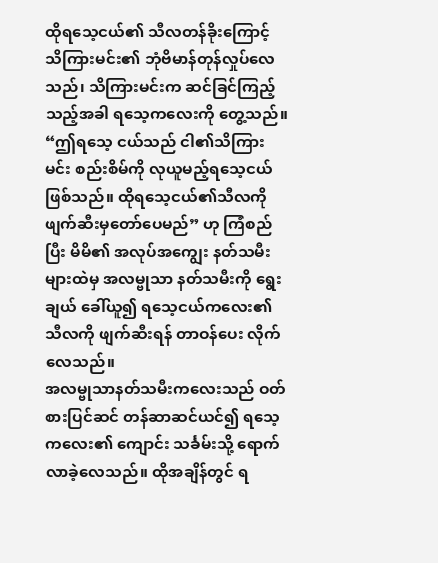ထိုရသေ့ငယ်၏ သီလတန်ခိုးကြောင့် သိကြားမင်း၏ ဘုံဗိမာန်တုန်လှုပ်လေသည်၊ သိကြားမင်းက ဆင်ခြင်ကြည့်သည့်အခါ ရသေ့ကလေးကို တွေ့သည်။ “ဤရသေ့ ငယ်သည် ငါ၏သိကြားမင်း စည်းစိမ်ကို လုယူမည့်ရသေ့ငယ်ဖြစ်သည်။ ထိုရသေ့ငယ်၏သီလကို ဖျက်ဆီးမှတော်ပေမည်” ဟု ကြံစည်ပြီး မိမိ၏ အလုပ်အကျွေး နတ်သမီးများထဲမှ အလမ္ဗုသာ နတ်သမီးကို ရွေးချယ် ခေါ်ယူ၍ ရသေ့ငယ်ကလေး၏ သီလကို ဖျက်ဆီးရန် တာဝန်ပေး လိုက်လေသည်။
အလမ္ဗုသာနတ်သမီးကလေးသည် ဝတ်စားပြင်ဆင် တန်ဆာဆင်ယင်၍ ရသေ့ကလေး၏ ကျောင်း သင်္ခမ်းသို့ ရောက်လာခဲ့လေသည်။ ထိုအချိန်တွင် ရ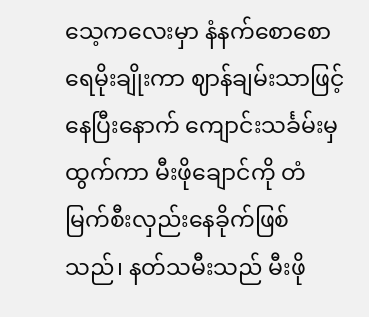သေ့ကလေးမှာ နံနက်စောစော ရေမိုးချိုးကာ ဈာန်ချမ်းသာဖြင့် နေပြီးနောက် ကျောင်းသင်္ခမ်းမှ ထွက်ကာ မီးဖိုချောင်ကို တံမြက်စီးလှည်းနေခိုက်ဖြစ်သည်၊ နတ်သမီးသည် မီးဖို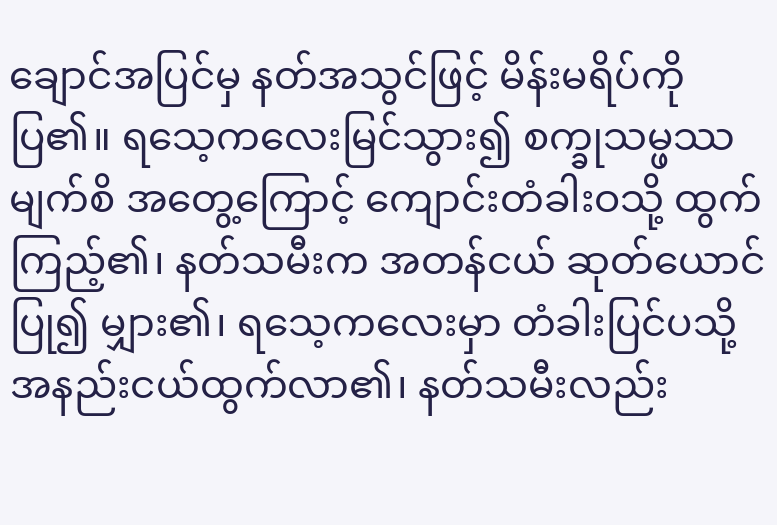ချောင်အပြင်မှ နတ်အသွင်ဖြင့် မိန်းမရိပ်ကို ပြ၏။ ရသေ့ကလေးမြင်သွား၍ စက္ခုသမ္ဖဿမျက်စိ အတွေ့ကြောင့် ကျောင်းတံခါးဝသို့ ထွက်ကြည့်၏၊ နတ်သမီးက အတန်ငယ် ဆုတ်ယောင်ပြု၍ မျှား၏၊ ရသေ့ကလေးမှာ တံခါးပြင်ပသို့ အနည်းငယ်ထွက်လာ၏၊ နတ်သမီးလည်း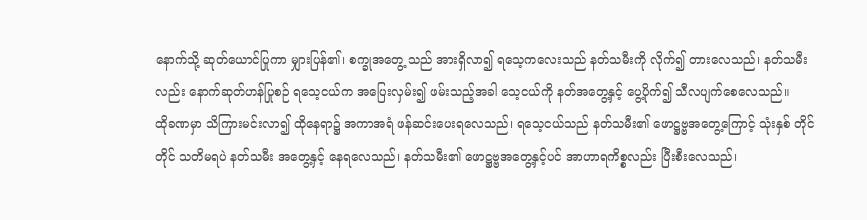နောက်သို့ ဆုတ်ယောင်ပြုကာ မျှားပြန်၏၊ စက္ခုအတွေ့ သည် အားရှိလာ၍ ရသေ့ကလေးသည် နတ်သမီးကို လိုက်၍ တားလေသည်၊ နတ်သမီးလည်း နောက်ဆုတ်ဟန်ပြုစဉ် ရသေ့ငယ်က အပြေးလှမ်း၍ ဖမ်းသည့်အခါ သေ့ငယ်ကို နတ်အတွေ့နှင့် ပွေ့ပိုက်၍ သီလပျက်စေလေသည်။
ထိုခဏမှာ သိကြားမင်းလာ၍ ထိုနေရာ၌ အကာအရံ ဖန်ဆင်းပေးရလေသည်၊ ရသေ့ငယ်သည် နတ်သမီး၏ ဖောဋ္ဌဗ္ဗအတွေ့ကြောင့် သုံးနှစ် တိုင်တိုင် သတိမရပဲ နတ်သမီး အတွေ့နှင့် နေရလေသည်၊ နတ်သမီး၏ ဖောဋ္ဌဗ္ဗအတွေ့နှင့်ပင် အာဟာရကိစ္စလည်း ပြီးစီးလေသည်၊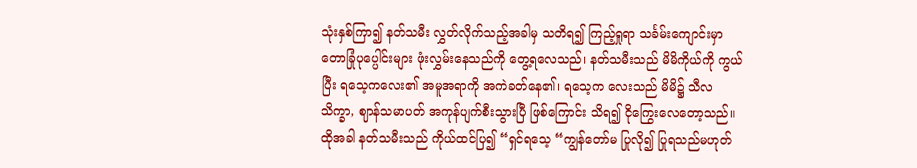သုံးနှစ်ကြာ၍ နတ်သမီး လွှတ်လိုက်သည့်အခါမှ သတိရ၍ ကြည့်ရှုရာ သင်္ခမ်းကျောင်းမှာ တောခြုံပုပ္ပေါင်းများ ဖုံးလွှမ်းနေသည်ကို တွေ့ရလေသည်၊ နတ်သမီးသည် မိမိကိုယ်ကို ကွယ်ပြီး ရသေ့ကလေး၏ အမူအရာကို အကဲခတ်နေ၏၊ ရသေ့က လေးသည် မိမိ၌ သီလသိက္ခာ, ဈာန်သမာပတ် အကုန်ပျက်စီးသွားပြီ ဖြစ်ကြောင်း သိရ၍ ငိုကြွေးလေတော့သည်။
ထိုအခါ နတ်သမီးသည် ကိုယ်ထင်ပြ၍ “ရှင်ရသေ့ “ကျွန်တော်မ ပြုလို၍ ပြုရသည်မဟုတ်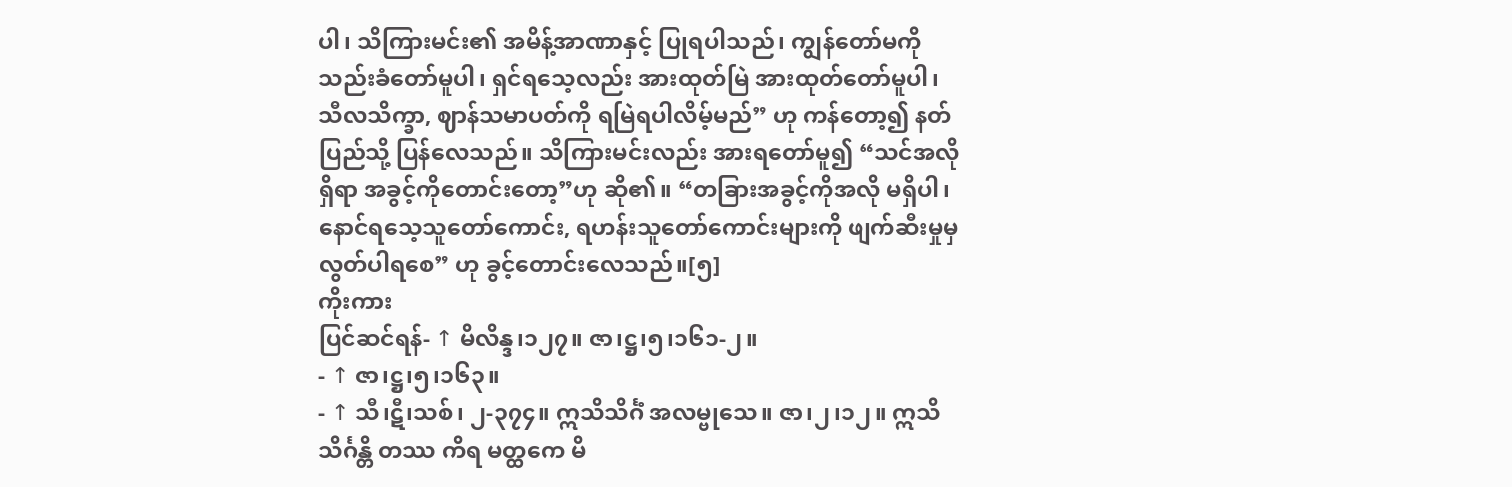ပါ၊ သိကြားမင်း၏ အမိန့်အာဏာနှင့် ပြုရပါသည်၊ ကျွန်တော်မကို သည်းခံတော်မူပါ၊ ရှင်ရသေ့လည်း အားထုတ်မြဲ အားထုတ်တော်မူပါ၊ သီလသိက္ခာ, ဈာန်သမာပတ်ကို ရမြဲရပါလိမ့်မည်” ဟု ကန်တော့၍ နတ်ပြည်သို့ ပြန်လေသည်။ သိကြားမင်းလည်း အားရတော်မူ၍ “သင်အလိုရှိရာ အခွင့်ကိုတောင်းတော့”ဟု ဆို၏။ “တခြားအခွင့်ကိုအလို မရှိပါ၊ နောင်ရသေ့သူတော်ကောင်း, ရဟန်းသူတော်ကောင်းများကို ဖျက်ဆီးမှုမှ လွတ်ပါရစေ” ဟု ခွင့်တောင်းလေသည်။[၅]
ကိုးကား
ပြင်ဆင်ရန်- ↑ မိလိန္ဒ၊၁၂၇။ ဇာ၊ဋ္ဌ၊၅၊၁၆၁-၂။
- ↑ ဇာ၊ဋ္ဌ၊၅၊၁၆၃။
- ↑ သီ၊ဋီ၊သစ်၊ ၂-၃၇၄။ ဣသိသိင်္ဂံ အလမ္ဗုသေ။ ဇာ၊၂၊၁၂။ ဣသိသိင်္ဂန္တိ တဿ ကိရ မတ္ထကေ မိ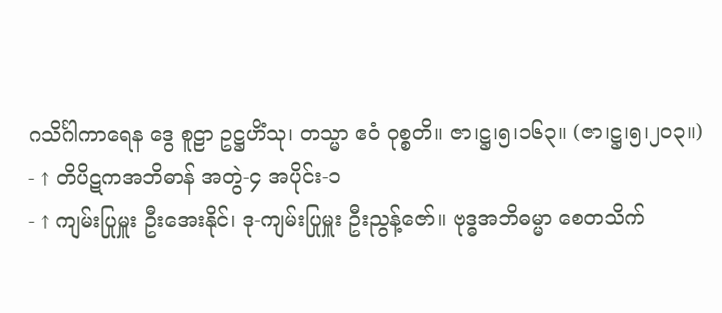ဂသိင်္ဂါကာရေန ဒွေ စူဠာ ဥဋ္ဌဟိံသု၊ တသ္မာ ဧဝံ ဝုစ္စတိ။ ဇာ၊ဋ္ဌ၊၅၊၁၆၃။ (ဇာ၊ဋ္ဌ၊၅၊၂၀၃။)
- ↑ တိပိဋကအဘိဓာန် အတွဲ-၄ အပိုင်း-၁
- ↑ ကျမ်းပြုမှူး ဦးအေးနိုင်၊ ဒု-ကျမ်းပြုမှူး ဦးညွန့်ဇော်။ ဗုဒ္ဓအဘိဓမ္မာ စေတသိက်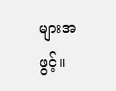များအဖွင့်။